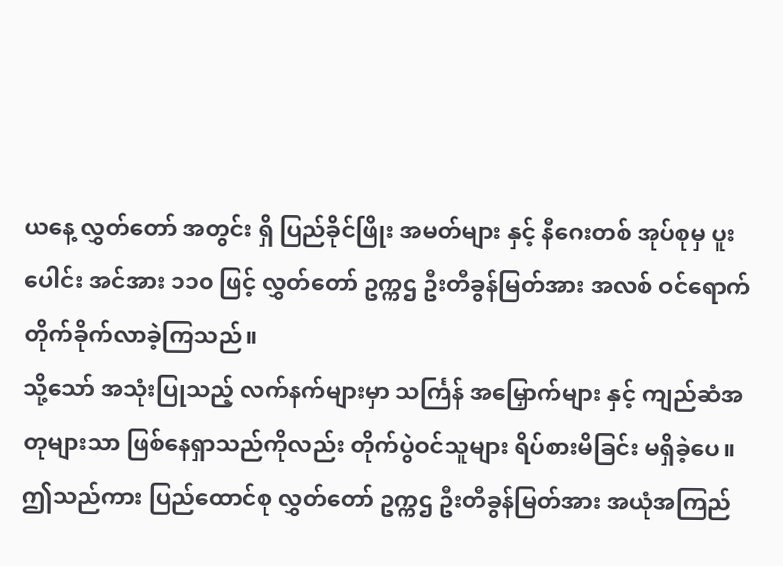ယနေ့ လွှတ်တော် အတွင်း ရှိ ပြည်ခိုင်ဖြိုး အမတ်များ နှင့် နီဂေးတစ် အုပ်စုမှ ပူးပေါင်း အင်အား ၁၁၀ ဖြင့် လွှတ်တော် ဥက္ကဌ ဦးတီခွန်မြတ်အား အလစ် ဝင်ရောက် တိုက်ခိုက်လာခဲ့ကြသည်။
သို့သော် အသုံးပြုသည့် လက်နက်များမှာ သင်္ကြန် အမြှောက်များ နှင့် ကျည်ဆံအတုများသာ ဖြစ်နေရှာသည်ကိုလည်း တိုက်ပွဲဝင်သူများ ရိပ်စားမိခြင်း မရှိခဲ့ပေ။
ဤသည်ကား ပြည်ထောင်စု လွှတ်တော် ဥက္ကဌ ဦးတီခွန်မြတ်အား အယုံအကြည်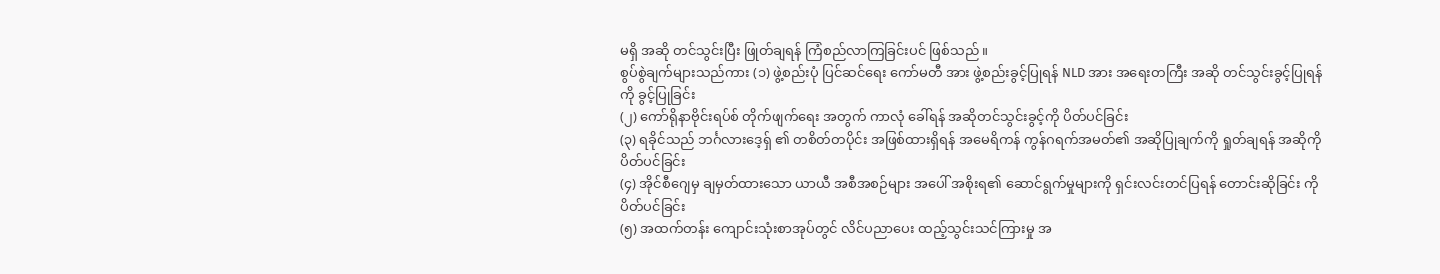မရှိ အဆို တင်သွင်းပြီး ဖြုတ်ချရန် ကြံစည်လာကြခြင်းပင် ဖြစ်သည်။
စွပ်စွဲချက်များသည်ကား (၁) ဖွဲ့စည်းပုံ ပြင်ဆင်ရေး ကော်မတီ အား ဖွဲ့စည်းခွင့်ပြုရန် NLD အား အရေးတကြီး အဆို တင်သွင်းခွင့်ပြုရန်ကို ခွင့်ပြုခြင်း
(၂) ကော်ရိုနာဗိုင်းရပ်စ် တိုက်ဖျက်ရေး အတွက် ကာလုံ ခေါ်ရန် အဆိုတင်သွင်းခွင့်ကို ပိတ်ပင်ခြင်း
(၃) ရခိုင်သည် ဘင်္ဂလားဒေ့ရှ် ၏ တစိတ်တပိုင်း အဖြစ်ထားရှိရန် အမေရိကန် ကွန်ဂရက်အမတ်၏ အဆိုပြုချက်ကို ရှုတ်ချရန် အဆိုကို ပိတ်ပင်ခြင်း
(၄) အိုင်စီဂျေမှ ချမှတ်ထားသော ယာယီ အစီအစဉ်များ အပေါ် အစိုးရ၏ ဆောင်ရွက်မှုများကို ရှင်းလင်းတင်ပြရန် တောင်းဆိုခြင်း ကို ပိတ်ပင်ခြင်း
(၅) အထက်တန်း ကျောင်းသုံးစာအုပ်တွင် လိင်ပညာပေး ထည့်သွင်းသင်ကြားမှု အ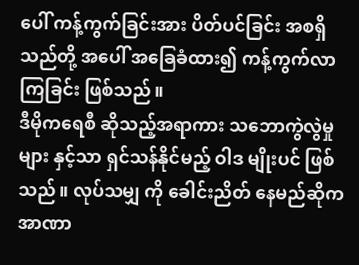ပေါ် ကန့်ကွက်ခြင်းအား ပိတ်ပင်ခြင်း အစရှိသည်တို့ အပေါ် အခြေခံထား၍ ကန့်ကွက်လာကြခြင်း ဖြစ်သည်။
ဒီမိုကရေစီ ဆိုသည့်အရာကား သဘောကွဲလွဲမှုများ နှင့်သာ ရှင်သန်နိုင်မည့် ဝါဒ မျိုးပင် ဖြစ်သည်။ လုပ်သမျှ ကို ခေါင်းညိတ် နေမည်ဆိုက အာဏာ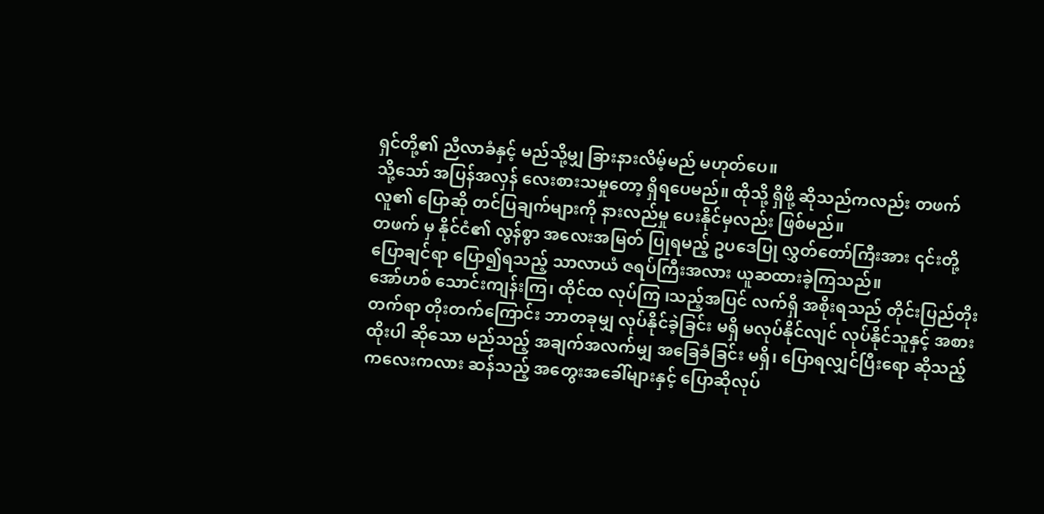ရှင်တို့၏ ညီလာခံနှင့် မည်သို့မျှ ခြားနားလိမ့်မည် မဟုတ်ပေ။
သို့သော် အပြန်အလှန် လေးစားသမှုတော့ ရှိရပေမည်။ ထိုသို့ ရှိဖို့ ဆိုသည်ကလည်း တဖက်လူ၏ ပြောဆို တင်ပြချက်များကို နားလည်မှု ပေးနိုင်မှလည်း ဖြစ်မည်။
တဖက် မှ နိုင်ငံ၏ လွန်စွာ အလေးအမြတ် ပြုရမည့် ဥပဒေပြု လွှတ်တော်ကြီးအား ၎င်းတို့ ပြောချင်ရာ ပြော၍ရသည့် သာလာယံ ဇရပ်ကြီးအလား ယူဆထားခဲ့ကြသည်။
အော်ဟစ် သောင်းကျန်းကြ၊ ထိုင်ထ လုပ်ကြ ၊သည့်အပြင် လက်ရှိ အစိုးရသည် တိုင်းပြည်တိုးတက်ရာ တိုးတက်ကြောင်း ဘာတခုမျှ လုပ်နိုင်ခဲ့ခြင်း မရှိ မလုပ်နိုင်လျင် လုပ်နိုင်သူနှင့် အစားထိုးပါ ဆိုသော မည်သည့် အချက်အလက်မျှ အခြေခံခြင်း မရှိ၊ ပြောရလျှင်ပြီးရော ဆိုသည့် ကလေးကလား ဆန်သည့် အတွေးအခေါ်များနှင့် ပြောဆိုလုပ်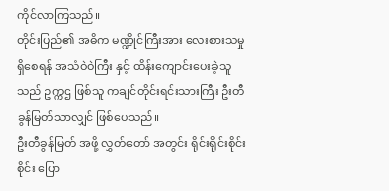ကိုင်လာကြသည်။
တိုင်းပြည်၏ အဓိက မဏ္ဍိုင်ကြီးအား လေးစားသမှု ရှိစေရန် အသံဝဲဝဲကြီး နှင့် ထိန်းကျောင်းပေးခဲ့သူသည် ဥက္ကဌ ဖြစ်သူ ကချင်တိုင်းရင်းသားကြီး ဦးတီခွန်မြတ်သာလျှင် ဖြစ်ပေသည်။
ဦးတီခွန်မြတ် အဖို့ လွှတ်တော် အတွင်း ရိုင်းရိုင်းစိုင်းစိုင်း ပြော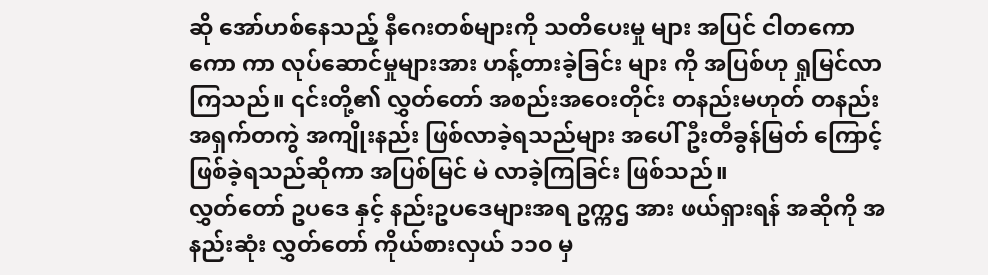ဆို အော်ဟစ်နေသည့် နီဂေးတစ်များကို သတိပေးမှု များ အပြင် ငါတကော ကော ကာ လုပ်ဆောင်မှုများအား ဟန့်တားခဲ့ခြင်း များ ကို အပြစ်ဟု ရှုမြင်လာကြသည်။ ၎င်းတို့၏ လွှတ်တော် အစည်းအဝေးတိုင်း တနည်းမဟုတ် တနည်း အရှက်တကွဲ အကျိုးနည်း ဖြစ်လာခဲ့ရသည်များ အပေါ် ဦးတီခွန်မြတ် ကြောင့် ဖြစ်ခဲ့ရသည်ဆိုကာ အပြစ်မြင် မဲ လာခဲ့ကြခြင်း ဖြစ်သည်။
လွှတ်တော် ဥပဒေ နှင့် နည်းဥပဒေများအရ ဥက္ကဌ အား ဖယ်ရှားရန် အဆိုကို အနည်းဆုံး လွှတ်တော် ကိုယ်စားလှယ် ၁၁၀ မှ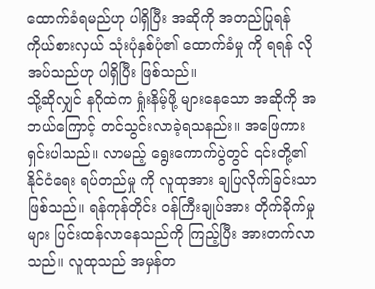ထောက်ခံရမည်ဟု ပါရှိပြီး အဆိုကို အတည်ပြုရန် ကိုယ်စားလှယ် သုံးပုံနှစ်ပုံ၏ ထောက်ခံမှု ကို ရရန် လိုအပ်သည်ဟု ပါရှိပြီး ဖြစ်သည်။
သို့ဆိုလျှင် နဂိုထဲက ရှုံးနိမ့်ဖို့ များနေသော အဆိုကို အဘယ်ကြောင့် တင်သွင်းလာခဲ့ရသနည်း။ အဖြေကား ရှင်းပါသည်။ လာမည့် ရွေးကောက်ပွဲတွင် ၎င်းတို့၏ နိုင်ငံရေး ရပ်တည်မှု ကို လူထုအား ချပြလိုက်ခြင်းသာ ဖြစ်သည်။ ရန်ကုန်တိုင်း ဝန်ကြီးချုပ်အား တိုက်ခိုက်မှုများ ပြင်းထန်လာနေသည်ကို ကြည့်ပြီး အားတက်လာသည်။ လူထုသည် အမှန်တ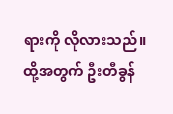ရားကို လိုလားသည်။ ထို့အတွက် ဦးတီခွန်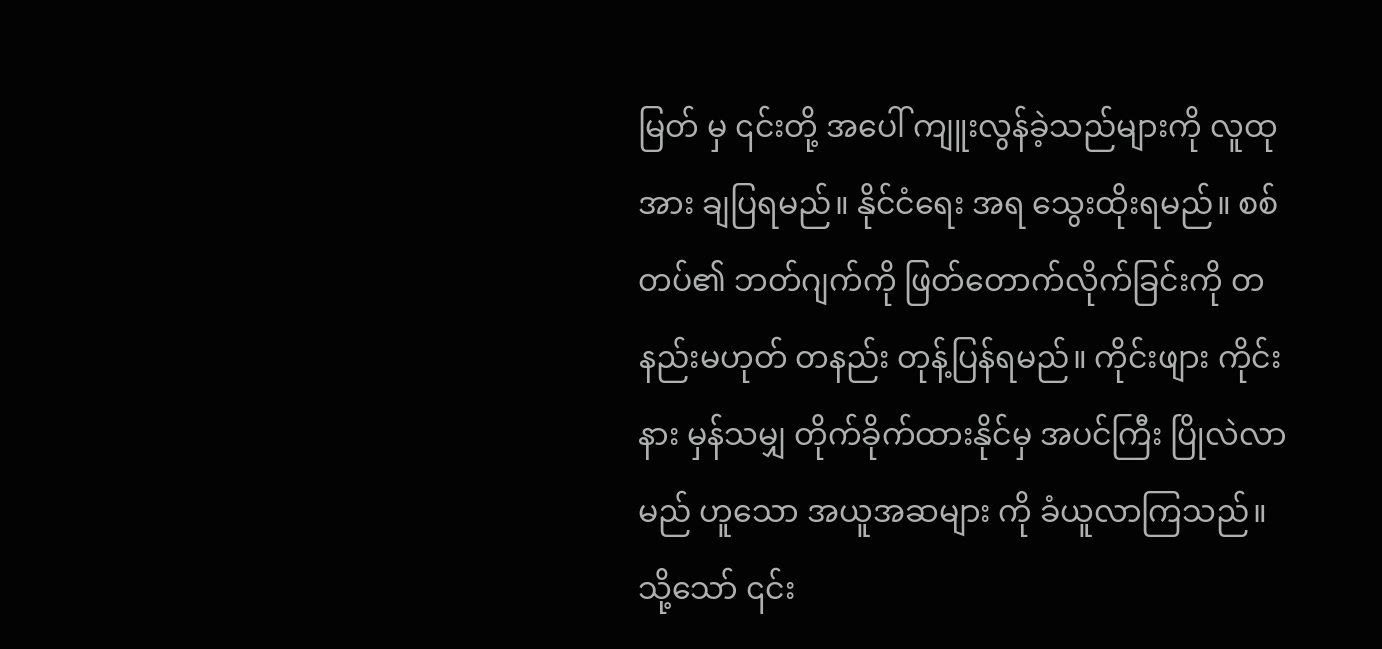မြတ် မှ ၎င်းတို့ အပေါ် ကျူးလွန်ခဲ့သည်များကို လူထုအား ချပြရမည်။ နိုင်ငံရေး အရ သွေးထိုးရမည်။ စစ်တပ်၏ ဘတ်ဂျက်ကို ဖြတ်တောက်လိုက်ခြင်းကို တနည်းမဟုတ် တနည်း တုန့်ပြန်ရမည်။ ကိုင်းဖျား ကိုင်းနား မှန်သမျှ တိုက်ခိုက်ထားနိုင်မှ အပင်ကြီး ပြိုလဲလာမည် ဟူသော အယူအဆများ ကို ခံယူလာကြသည်။
သို့သော် ၎င်း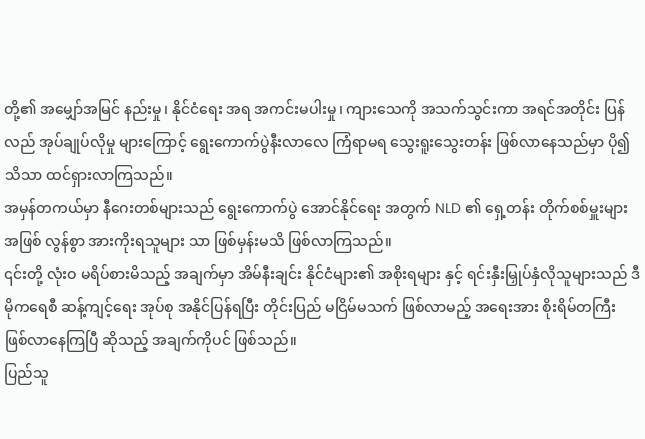တို့၏ အမျှော်အမြင် နည်းမှု၊ နိုင်ငံရေး အရ အကင်းမပါးမှု၊ ကျားသေကို အသက်သွင်းကာ အရင်အတိုင်း ပြန်လည် အုပ်ချုပ်လိုမှု များကြောင့် ရွေးကောက်ပွဲနီးလာလေ ကြံရာမရ သွေးရူးသွေးတန်း ဖြစ်လာနေသည်မှာ ပို၍ သိသာ ထင်ရှားလာကြသည်။
အမှန်တကယ်မှာ နီဂေးတစ်များသည် ရွေးကောက်ပွဲ အောင်နိုင်ရေး အတွက် NLD ၏ ရှေ့တန်း တိုက်စစ်မှူးများ အဖြစ် လွန်စွာ အားကိုးရသူများ သာ ဖြစ်မှန်းမသိ ဖြစ်လာကြသည်။
၎င်းတို့ လုံးဝ မရိပ်စားမိသည့် အချက်မှာ အိမ်နီးချင်း နိုင်ငံများ၏ အစိုးရများ နှင့် ရင်းနှီးမြှုပ်နှံလိုသူများသည် ဒီမိုကရေစီ ဆန့်ကျင့်ရေး အုပ်စု အနိုင်ပြန်ရပြီး တိုင်းပြည် မငြိမ်မသက် ဖြစ်လာမည့် အရေးအား စိုးရိမ်တကြီး ဖြစ်လာနေကြပြီ ဆိုသည့် အချက်ကိုပင် ဖြစ်သည်။
ပြည်သူ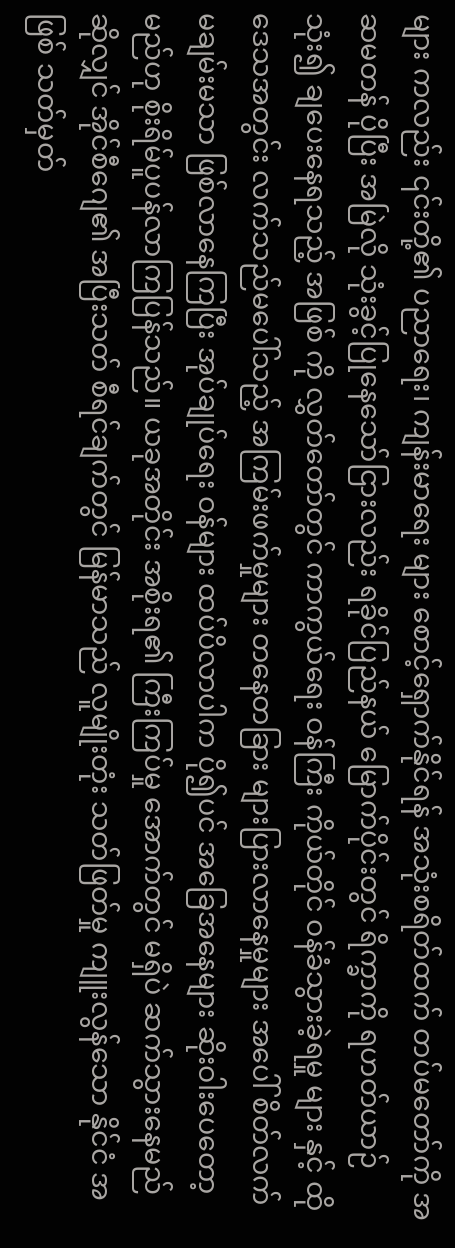များ ကလည်း ၎င်းတို့၏ ပညာရေး၊ ကျန်းမာရေး များ စောင့်ရှောက်နိုင်ရန် အသုံးစရိတ်ထက် တပ်မတော်ကို အဆမတန် ပိုပြီး အမြဲလို သုံးခွင့်ပြုနေသော်ငြားလည်း ရခိုင်ပြည်နယ် မြောက်ပိုင်းတွင် ရိက္ခာကို ရဟတ်ယာဉ် သုံး၍ ချပေးနေရသည့် အဖြစ် ကို လွှတ်တော်တွင် ကာကွယ်ရေး ဝန်ကြီး ကိုယ်တိုင် ဝန်ခံသွားခဲ့ရမှု များ နှင့် ထိုဒေသအတွင်း လက်သည်မပေါ်သည့် အကြမ်းဖက်မှုများ တနေတခြား များပြားလာနေမှုများ အပေါ် စိတ်လက် မချမ်းမသာ ဖြစ်လာနေကြပြီး အုပ်ချုပ်ရေး ဝန်များ ထပ်ပိလာပါက ပို၍ပင် အခြေအနေများ ဆိုးဝါးပေတော့မည်ဟု စိုးရိမ်ပူပန်လာကြပြန်သည်။ ယခုအတိုင်း အစိုးရ၏ ကြီးကြပ်မှု အောက်တွင် မရှိပဲ ဆက်သွားနေမည်ဆိုလျှင် အိုင်စီဂျေ၏ အပြီးသတ် စီရင်ချက်တွင် မြန်မာသည် လူမျိုးတုံး သတ်ဖြတ်မှု ကျူးလွန်သော နိုင်ငံ အဖြစ် သတ်မှတ်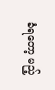ခံရတော့ မည့်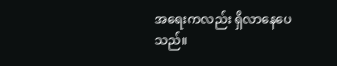အရေးကလည်း ရှိလာနေပေသည်။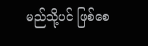မည်သို့ပင် ဖြစ်စေ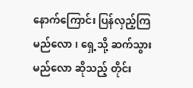နောက်ကြောင်း ပြန်လှည့်ကြမည်လော၊ ရှေ့သို့ ဆက်သွားမည်လော ဆိုသည့် တိုင်း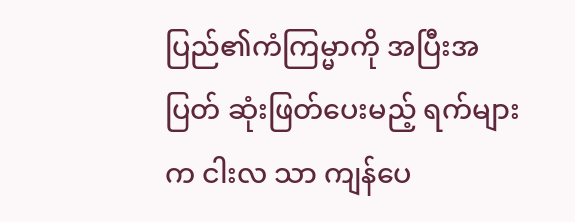ပြည်၏ကံကြမ္မာကို အပြီးအပြတ် ဆုံးဖြတ်ပေးမည့် ရက်များက ငါးလ သာ ကျန်ပေ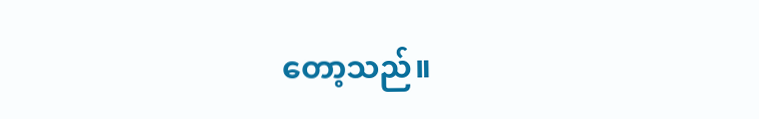တော့သည်။